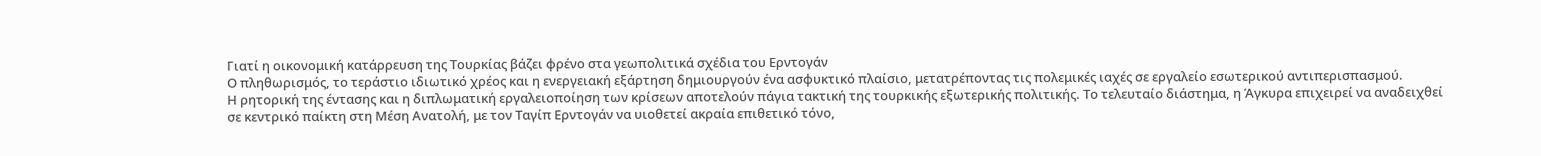Γιατί η οικονομική κατάρρευση της Τουρκίας βάζει φρένο στα γεωπολιτικά σχέδια του Ερντογάν
Ο πληθωρισμός, το τεράστιο ιδιωτικό χρέος και η ενεργειακή εξάρτηση δημιουργούν ένα ασφυκτικό πλαίσιο, μετατρέποντας τις πολεμικές ιαχές σε εργαλείο εσωτερικού αντιπερισπασμού.
Η ρητορική της έντασης και η διπλωματική εργαλειοποίηση των κρίσεων αποτελούν πάγια τακτική της τουρκικής εξωτερικής πολιτικής. Το τελευταίο διάστημα, η Άγκυρα επιχειρεί να αναδειχθεί σε κεντρικό παίκτη στη Μέση Ανατολή, με τον Ταγίπ Ερντογάν να υιοθετεί ακραία επιθετικό τόνο,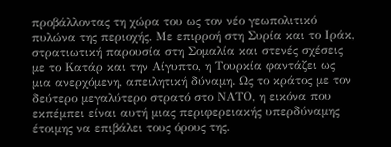προβάλλοντας τη χώρα του ως τον νέο γεωπολιτικό πυλώνα της περιοχής. Με επιρροή στη Συρία και το Ιράκ, στρατιωτική παρουσία στη Σομαλία και στενές σχέσεις με το Κατάρ και την Αίγυπτο, η Τουρκία φαντάζει ως μια ανερχόμενη, απειλητική δύναμη. Ως το κράτος με τον δεύτερο μεγαλύτερο στρατό στο ΝΑΤΟ, η εικόνα που εκπέμπει είναι αυτή μιας περιφερειακής υπερδύναμης έτοιμης να επιβάλει τους όρους της.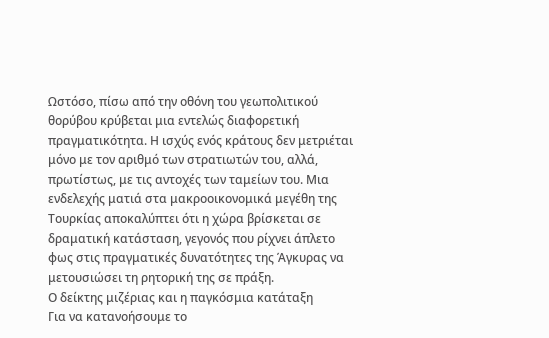Ωστόσο, πίσω από την οθόνη του γεωπολιτικού θορύβου κρύβεται μια εντελώς διαφορετική πραγματικότητα. Η ισχύς ενός κράτους δεν μετριέται μόνο με τον αριθμό των στρατιωτών του, αλλά, πρωτίστως, με τις αντοχές των ταμείων του. Μια ενδελεχής ματιά στα μακροοικονομικά μεγέθη της Τουρκίας αποκαλύπτει ότι η χώρα βρίσκεται σε δραματική κατάσταση, γεγονός που ρίχνει άπλετο φως στις πραγματικές δυνατότητες της Άγκυρας να μετουσιώσει τη ρητορική της σε πράξη.
Ο δείκτης μιζέριας και η παγκόσμια κατάταξη
Για να κατανοήσουμε το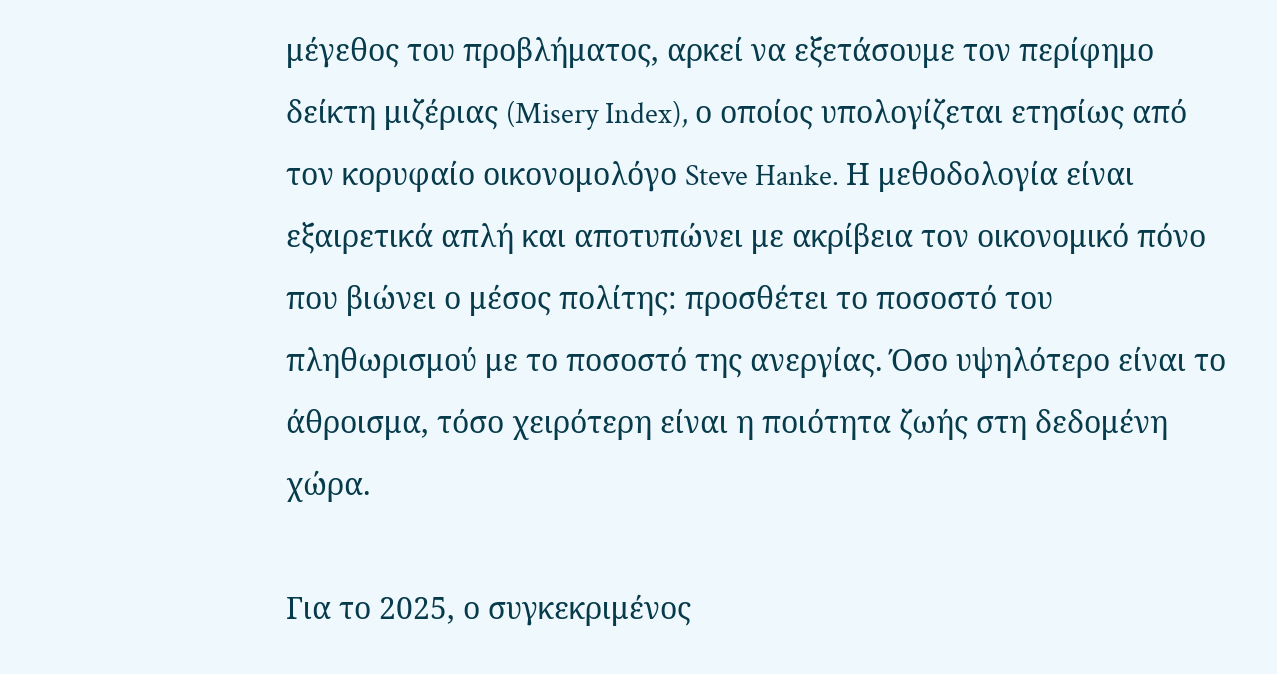μέγεθος του προβλήματος, αρκεί να εξετάσουμε τον περίφημο δείκτη μιζέριας (Misery Index), ο οποίος υπολογίζεται ετησίως από τον κορυφαίο οικονομολόγο Steve Hanke. Η μεθοδολογία είναι εξαιρετικά απλή και αποτυπώνει με ακρίβεια τον οικονομικό πόνο που βιώνει ο μέσος πολίτης: προσθέτει το ποσοστό του πληθωρισμού με το ποσοστό της ανεργίας. Όσο υψηλότερο είναι το άθροισμα, τόσο χειρότερη είναι η ποιότητα ζωής στη δεδομένη χώρα.

Για το 2025, ο συγκεκριμένος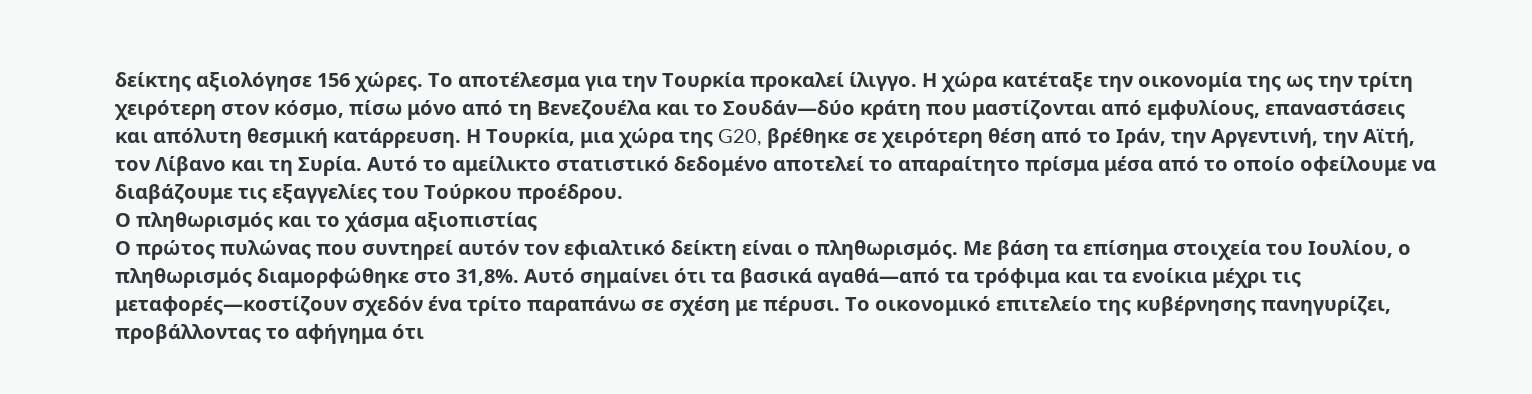δείκτης αξιολόγησε 156 χώρες. Το αποτέλεσμα για την Τουρκία προκαλεί ίλιγγο. Η χώρα κατέταξε την οικονομία της ως την τρίτη χειρότερη στον κόσμο, πίσω μόνο από τη Βενεζουέλα και το Σουδάν—δύο κράτη που μαστίζονται από εμφυλίους, επαναστάσεις και απόλυτη θεσμική κατάρρευση. Η Τουρκία, μια χώρα της G20, βρέθηκε σε χειρότερη θέση από το Ιράν, την Αργεντινή, την Αϊτή, τον Λίβανο και τη Συρία. Αυτό το αμείλικτο στατιστικό δεδομένο αποτελεί το απαραίτητο πρίσμα μέσα από το οποίο οφείλουμε να διαβάζουμε τις εξαγγελίες του Τούρκου προέδρου.
Ο πληθωρισμός και το χάσμα αξιοπιστίας
Ο πρώτος πυλώνας που συντηρεί αυτόν τον εφιαλτικό δείκτη είναι ο πληθωρισμός. Με βάση τα επίσημα στοιχεία του Ιουλίου, ο πληθωρισμός διαμορφώθηκε στο 31,8%. Αυτό σημαίνει ότι τα βασικά αγαθά—από τα τρόφιμα και τα ενοίκια μέχρι τις μεταφορές—κοστίζουν σχεδόν ένα τρίτο παραπάνω σε σχέση με πέρυσι. Το οικονομικό επιτελείο της κυβέρνησης πανηγυρίζει, προβάλλοντας το αφήγημα ότι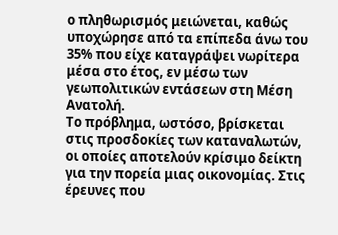ο πληθωρισμός μειώνεται, καθώς υποχώρησε από τα επίπεδα άνω του 35% που είχε καταγράψει νωρίτερα μέσα στο έτος, εν μέσω των γεωπολιτικών εντάσεων στη Μέση Ανατολή.
Το πρόβλημα, ωστόσο, βρίσκεται στις προσδοκίες των καταναλωτών, οι οποίες αποτελούν κρίσιμο δείκτη για την πορεία μιας οικονομίας. Στις έρευνες που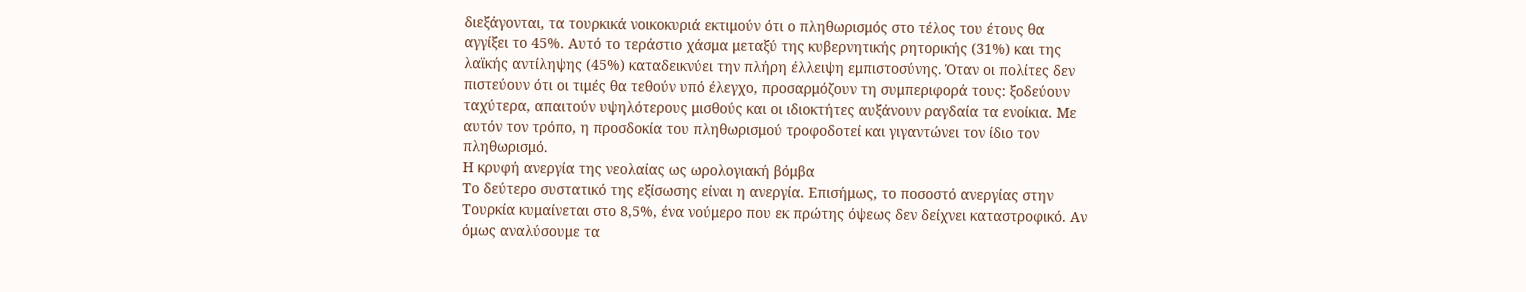διεξάγονται, τα τουρκικά νοικοκυριά εκτιμούν ότι ο πληθωρισμός στο τέλος του έτους θα αγγίξει το 45%. Αυτό το τεράστιο χάσμα μεταξύ της κυβερνητικής ρητορικής (31%) και της λαϊκής αντίληψης (45%) καταδεικνύει την πλήρη έλλειψη εμπιστοσύνης. Όταν οι πολίτες δεν πιστεύουν ότι οι τιμές θα τεθούν υπό έλεγχο, προσαρμόζουν τη συμπεριφορά τους: ξοδεύουν ταχύτερα, απαιτούν υψηλότερους μισθούς και οι ιδιοκτήτες αυξάνουν ραγδαία τα ενοίκια. Με αυτόν τον τρόπο, η προσδοκία του πληθωρισμού τροφοδοτεί και γιγαντώνει τον ίδιο τον πληθωρισμό.
Η κρυφή ανεργία της νεολαίας ως ωρολογιακή βόμβα
Το δεύτερο συστατικό της εξίσωσης είναι η ανεργία. Επισήμως, το ποσοστό ανεργίας στην Τουρκία κυμαίνεται στο 8,5%, ένα νούμερο που εκ πρώτης όψεως δεν δείχνει καταστροφικό. Αν όμως αναλύσουμε τα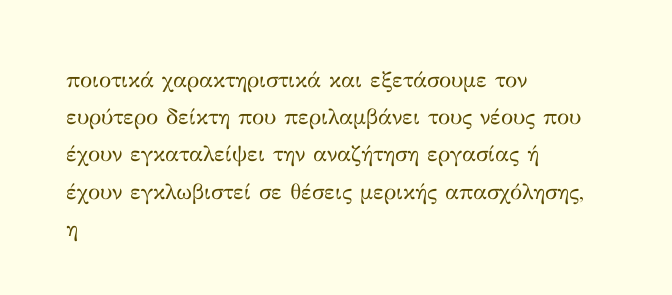ποιοτικά χαρακτηριστικά και εξετάσουμε τον ευρύτερο δείκτη που περιλαμβάνει τους νέους που έχουν εγκαταλείψει την αναζήτηση εργασίας ή έχουν εγκλωβιστεί σε θέσεις μερικής απασχόλησης, η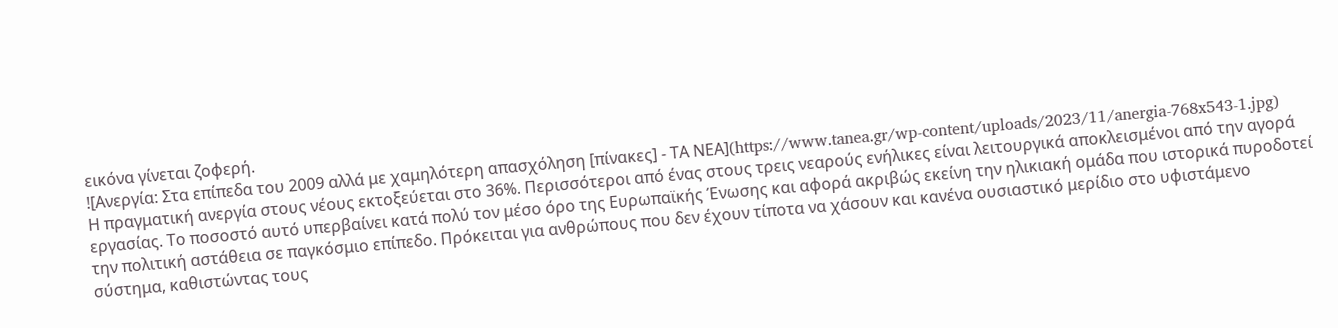εικόνα γίνεται ζοφερή.
![Ανεργία: Στα επίπεδα του 2009 αλλά με χαμηλότερη απασχόληση [πίνακες] - ΤΑ ΝΕΑ](https://www.tanea.gr/wp-content/uploads/2023/11/anergia-768x543-1.jpg)
Η πραγματική ανεργία στους νέους εκτοξεύεται στο 36%. Περισσότεροι από ένας στους τρεις νεαρούς ενήλικες είναι λειτουργικά αποκλεισμένοι από την αγορά εργασίας. Το ποσοστό αυτό υπερβαίνει κατά πολύ τον μέσο όρο της Ευρωπαϊκής Ένωσης και αφορά ακριβώς εκείνη την ηλικιακή ομάδα που ιστορικά πυροδοτεί την πολιτική αστάθεια σε παγκόσμιο επίπεδο. Πρόκειται για ανθρώπους που δεν έχουν τίποτα να χάσουν και κανένα ουσιαστικό μερίδιο στο υφιστάμενο σύστημα, καθιστώντας τους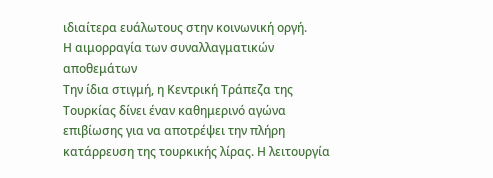ιδιαίτερα ευάλωτους στην κοινωνική οργή.
Η αιμορραγία των συναλλαγματικών αποθεμάτων
Την ίδια στιγμή, η Κεντρική Τράπεζα της Τουρκίας δίνει έναν καθημερινό αγώνα επιβίωσης για να αποτρέψει την πλήρη κατάρρευση της τουρκικής λίρας. Η λειτουργία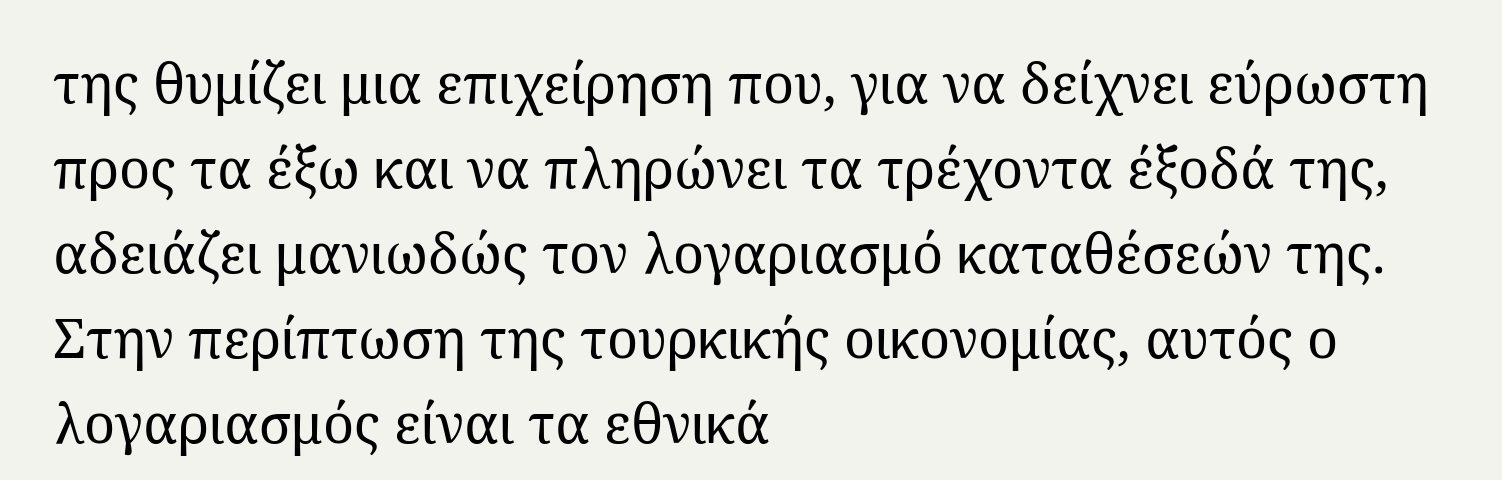της θυμίζει μια επιχείρηση που, για να δείχνει εύρωστη προς τα έξω και να πληρώνει τα τρέχοντα έξοδά της, αδειάζει μανιωδώς τον λογαριασμό καταθέσεών της. Στην περίπτωση της τουρκικής οικονομίας, αυτός ο λογαριασμός είναι τα εθνικά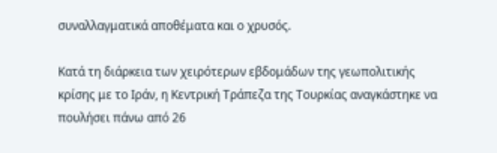συναλλαγματικά αποθέματα και ο χρυσός.

Κατά τη διάρκεια των χειρότερων εβδομάδων της γεωπολιτικής κρίσης με το Ιράν, η Κεντρική Τράπεζα της Τουρκίας αναγκάστηκε να πουλήσει πάνω από 26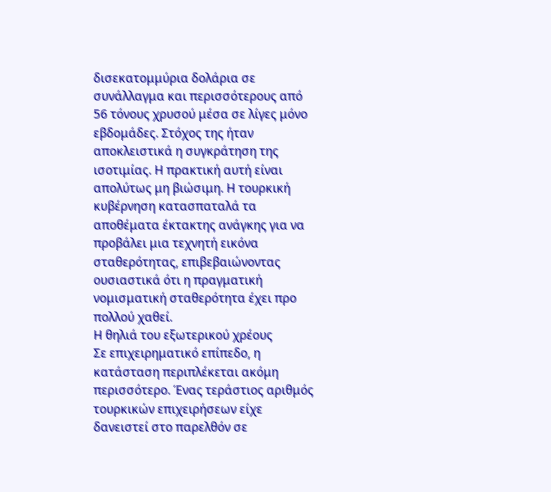δισεκατομμύρια δολάρια σε συνάλλαγμα και περισσότερους από 56 τόνους χρυσού μέσα σε λίγες μόνο εβδομάδες. Στόχος της ήταν αποκλειστικά η συγκράτηση της ισοτιμίας. Η πρακτική αυτή είναι απολύτως μη βιώσιμη. Η τουρκική κυβέρνηση κατασπαταλά τα αποθέματα έκτακτης ανάγκης για να προβάλει μια τεχνητή εικόνα σταθερότητας, επιβεβαιώνοντας ουσιαστικά ότι η πραγματική νομισματική σταθερότητα έχει προ πολλού χαθεί.
Η θηλιά του εξωτερικού χρέους
Σε επιχειρηματικό επίπεδο, η κατάσταση περιπλέκεται ακόμη περισσότερο. Ένας τεράστιος αριθμός τουρκικών επιχειρήσεων είχε δανειστεί στο παρελθόν σε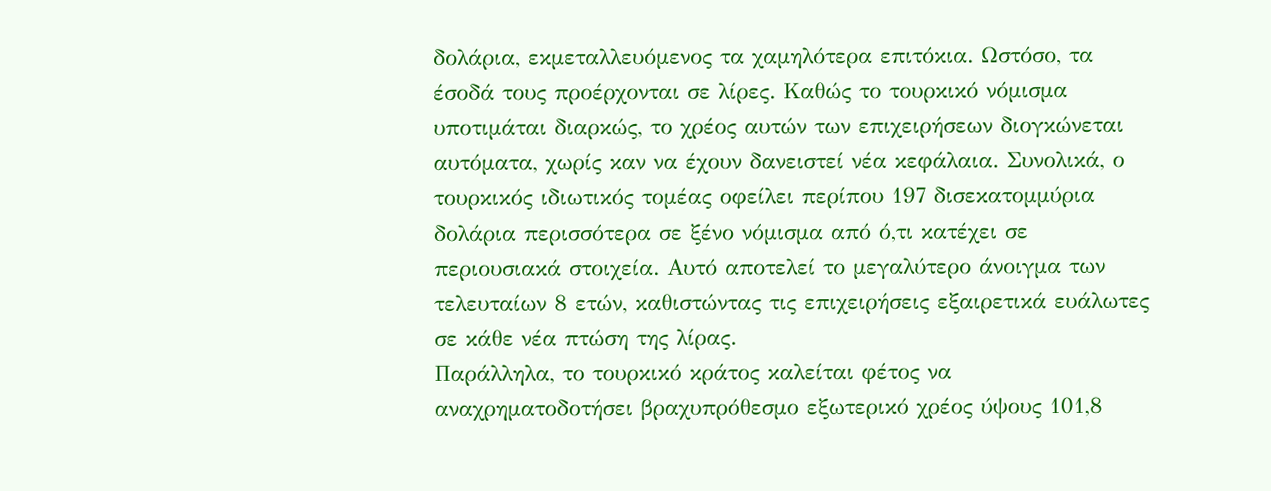δολάρια, εκμεταλλευόμενος τα χαμηλότερα επιτόκια. Ωστόσο, τα έσοδά τους προέρχονται σε λίρες. Καθώς το τουρκικό νόμισμα υποτιμάται διαρκώς, το χρέος αυτών των επιχειρήσεων διογκώνεται αυτόματα, χωρίς καν να έχουν δανειστεί νέα κεφάλαια. Συνολικά, ο τουρκικός ιδιωτικός τομέας οφείλει περίπου 197 δισεκατομμύρια δολάρια περισσότερα σε ξένο νόμισμα από ό,τι κατέχει σε περιουσιακά στοιχεία. Αυτό αποτελεί το μεγαλύτερο άνοιγμα των τελευταίων 8 ετών, καθιστώντας τις επιχειρήσεις εξαιρετικά ευάλωτες σε κάθε νέα πτώση της λίρας.
Παράλληλα, το τουρκικό κράτος καλείται φέτος να αναχρηματοδοτήσει βραχυπρόθεσμο εξωτερικό χρέος ύψους 101,8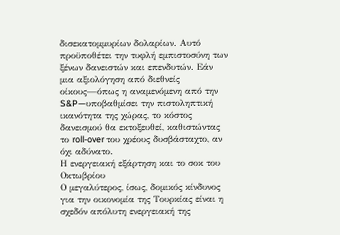δισεκατομμυρίων δολαρίων. Αυτό προϋποθέτει την τυφλή εμπιστοσύνη των ξένων δανειστών και επενδυτών. Εάν μια αξιολόγηση από διεθνείς οίκους—όπως η αναμενόμενη από την S&P—υποβαθμίσει την πιστοληπτική ικανότητα της χώρας, το κόστος δανεισμού θα εκτοξευθεί, καθιστώντας το roll-over του χρέους δυσβάσταχτο, αν όχι αδύνατο.
Η ενεργειακή εξάρτηση και το σοκ του Οκτωβρίου
Ο μεγαλύτερος, ίσως, δομικός κίνδυνος για την οικονομία της Τουρκίας είναι η σχεδόν απόλυτη ενεργειακή της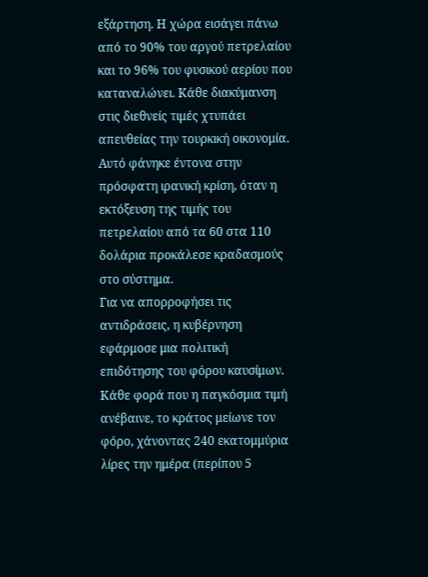εξάρτηση. Η χώρα εισάγει πάνω από το 90% του αργού πετρελαίου και το 96% του φυσικού αερίου που καταναλώνει. Κάθε διακύμανση στις διεθνείς τιμές χτυπάει απευθείας την τουρκική οικονομία. Αυτό φάνηκε έντονα στην πρόσφατη ιρανική κρίση, όταν η εκτόξευση της τιμής του πετρελαίου από τα 60 στα 110 δολάρια προκάλεσε κραδασμούς στο σύστημα.
Για να απορροφήσει τις αντιδράσεις, η κυβέρνηση εφάρμοσε μια πολιτική επιδότησης του φόρου καυσίμων. Κάθε φορά που η παγκόσμια τιμή ανέβαινε, το κράτος μείωνε τον φόρο, χάνοντας 240 εκατομμύρια λίρες την ημέρα (περίπου 5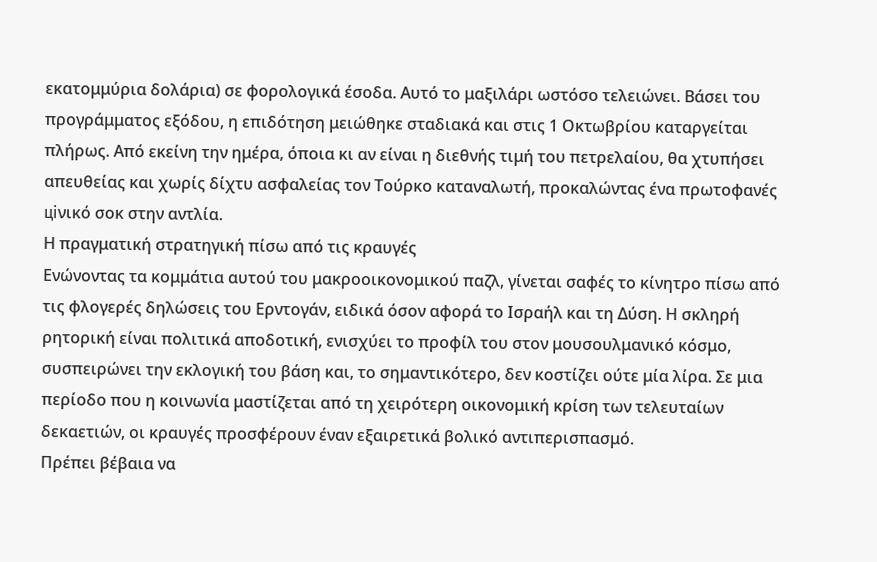εκατομμύρια δολάρια) σε φορολογικά έσοδα. Αυτό το μαξιλάρι ωστόσο τελειώνει. Βάσει του προγράμματος εξόδου, η επιδότηση μειώθηκε σταδιακά και στις 1 Οκτωβρίου καταργείται πλήρως. Από εκείνη την ημέρα, όποια κι αν είναι η διεθνής τιμή του πετρελαίου, θα χτυπήσει απευθείας και χωρίς δίχτυ ασφαλείας τον Τούρκο καταναλωτή, προκαλώντας ένα πρωτοφανές ціνικό σοκ στην αντλία.
Η πραγματική στρατηγική πίσω από τις κραυγές
Ενώνοντας τα κομμάτια αυτού του μακροοικονομικού παζλ, γίνεται σαφές το κίνητρο πίσω από τις φλογερές δηλώσεις του Ερντογάν, ειδικά όσον αφορά το Ισραήλ και τη Δύση. Η σκληρή ρητορική είναι πολιτικά αποδοτική, ενισχύει το προφίλ του στον μουσουλμανικό κόσμο, συσπειρώνει την εκλογική του βάση και, το σημαντικότερο, δεν κοστίζει ούτε μία λίρα. Σε μια περίοδο που η κοινωνία μαστίζεται από τη χειρότερη οικονομική κρίση των τελευταίων δεκαετιών, οι κραυγές προσφέρουν έναν εξαιρετικά βολικό αντιπερισπασμό.
Πρέπει βέβαια να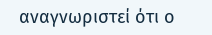αναγνωριστεί ότι ο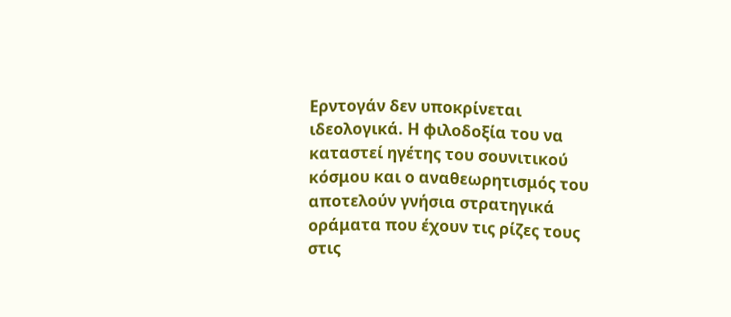Ερντογάν δεν υποκρίνεται ιδεολογικά. Η φιλοδοξία του να καταστεί ηγέτης του σουνιτικού κόσμου και ο αναθεωρητισμός του αποτελούν γνήσια στρατηγικά οράματα που έχουν τις ρίζες τους στις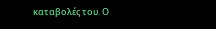καταβολές του. Ο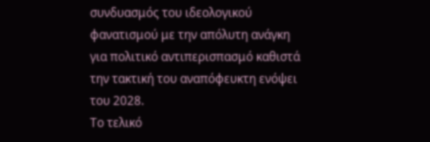συνδυασμός του ιδεολογικού φανατισμού με την απόλυτη ανάγκη για πολιτικό αντιπερισπασμό καθιστά την τακτική του αναπόφευκτη ενόψει του 2028.
Το τελικό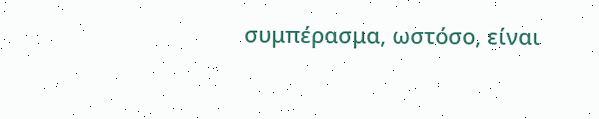συμπέρασμα, ωστόσο, είναι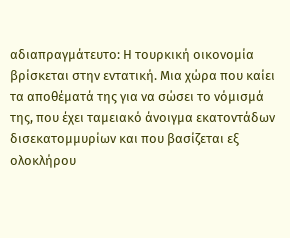αδιαπραγμάτευτο: Η τουρκική οικονομία βρίσκεται στην εντατική. Μια χώρα που καίει τα αποθέματά της για να σώσει το νόμισμά της, που έχει ταμειακό άνοιγμα εκατοντάδων δισεκατομμυρίων και που βασίζεται εξ ολοκλήρου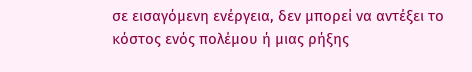σε εισαγόμενη ενέργεια, δεν μπορεί να αντέξει το κόστος ενός πολέμου ή μιας ρήξης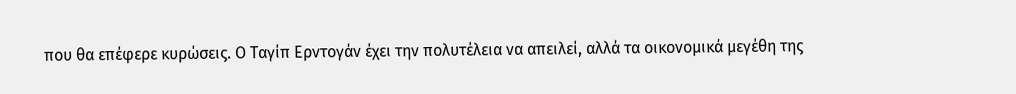που θα επέφερε κυρώσεις. Ο Ταγίπ Ερντογάν έχει την πολυτέλεια να απειλεί, αλλά τα οικονομικά μεγέθη της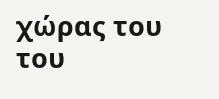χώρας του του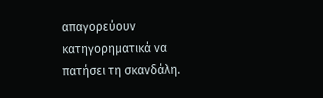απαγορεύουν κατηγορηματικά να πατήσει τη σκανδάλη.